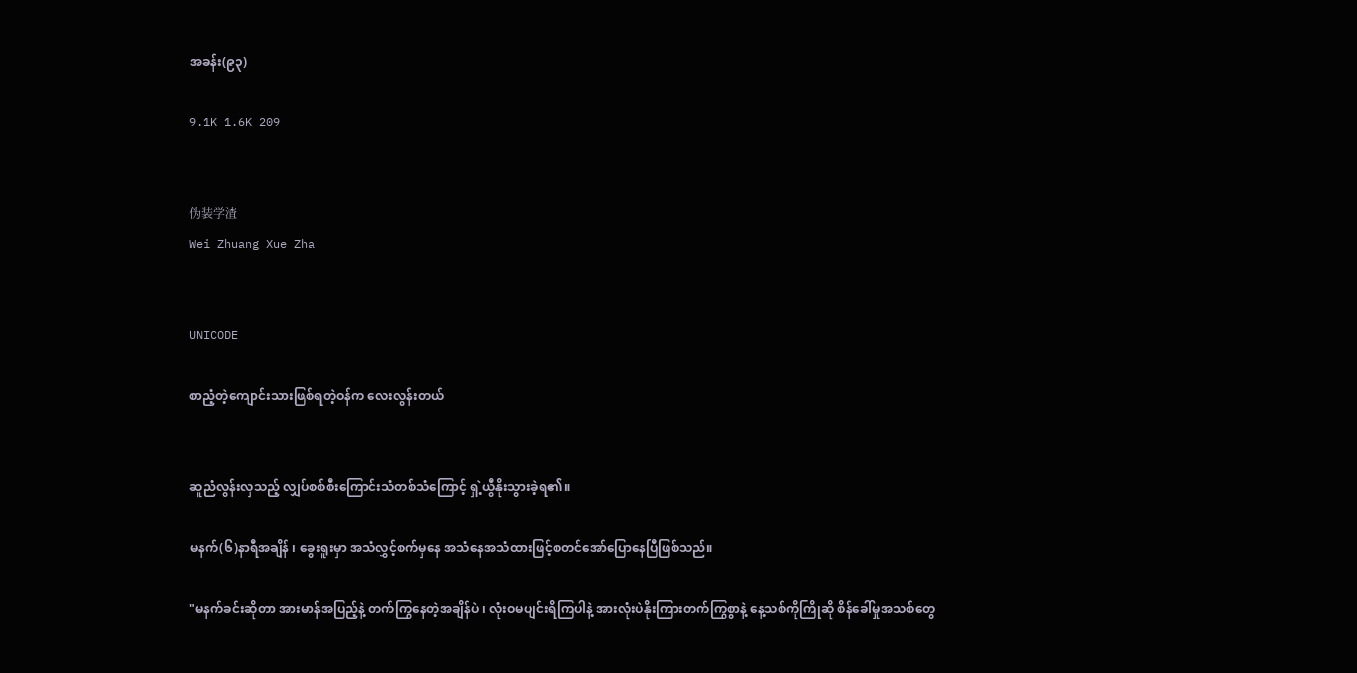အခန်း(၉၃)

9.1K 1.6K 209


伪装学渣
Wei Zhuang Xue Zha


UNICODE

စာညံ့တဲ့ကျောင်းသားဖြစ်ရတဲ့ဝန်က လေးလွန်းတယ်


ဆူညံလွန်းလှသည့် လျှပ်စစ်စီးကြောင်းသံတစ်သံကြောင့် ရှဲ့ယွီနိုးသွားခဲ့ရ၏။

မနက်(၆)နာရီအချိန် ၊ ခွေးရူးမှာ အသံလွှင့်စက်မှနေ အသံနေအသံထားဖြင့်စတင်အော်ပြောနေပြီဖြစ်သည်။

"မနက်ခင်းဆိုတာ အားမာန်အပြည့်နဲ့ တက်ကြွနေတဲ့အချိန်ပဲ ၊ လုံးဝမပျင်းရိကြပါနဲ့ အားလုံးပဲနိုးကြားတက်ကြွစွာနဲ့ နေ့သစ်ကိုကြိုဆို စိန်ခေါ်မှုအသစ်တွေ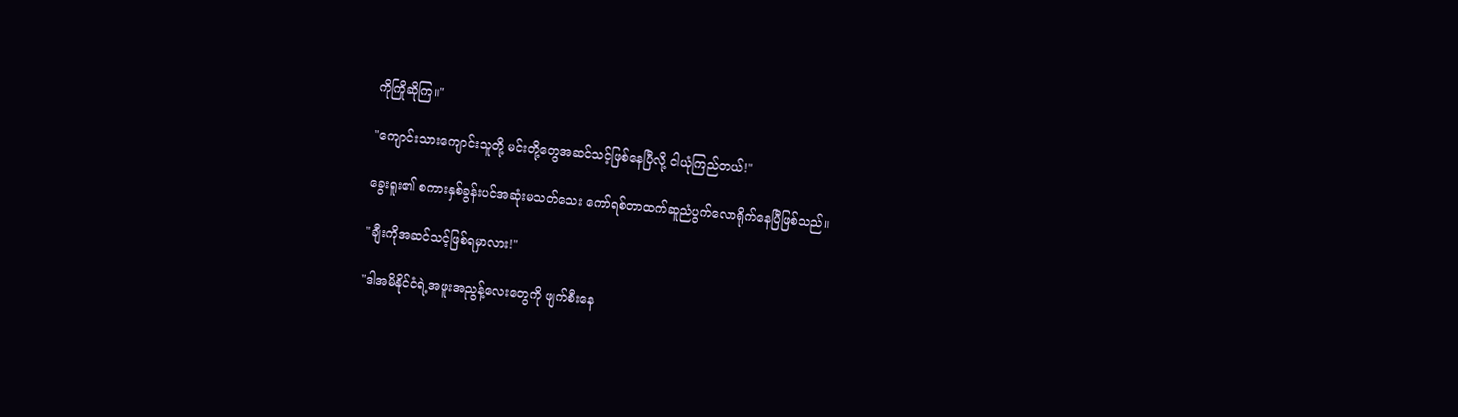ကိုကြိုဆိုကြ။"

"ကျောင်းသားကျောင်းသူတို့ မင်းတို့တွေအဆင်သင့်ဖြစ်နေပြီလို့ ငါယုံကြည်တယ်!"

ခွေးရူး၏ စကားနှစ်ခွန်းပင်အဆုံးမသတ်သေး ကော်ရစ်တာထက်ဆူညံပွက်လောရိုက်နေပြီဖြစ်သည်။

"ချီးကိုအဆင်သင့်ဖြစ်ရမှာလား!"

"ဒါအမိနိုင်ငံရဲ့အဖူးအညွန့်လေးတွေကို ဖျက်စီးနေ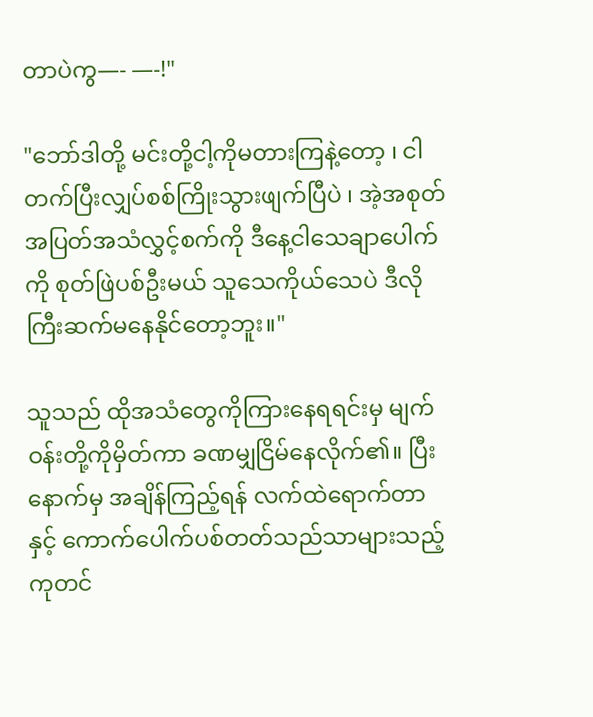တာပဲကွ—- —-!"

"ဘော်ဒါတို့ မင်းတို့ငါ့ကိုမတားကြနဲ့တော့ ၊ ငါတက်ပြီးလျှပ်စစ်ကြိုးသွားဖျက်ပြီပဲ ၊ အဲ့အစုတ်အပြတ်အသံလွှင့်စက်ကို ဒီနေ့ငါသေချာပေါက်ကို စုတ်ဖြဲပစ်ဦးမယ် သူသေကိုယ်သေပဲ ဒီလိုကြီးဆက်မနေနိုင်တော့ဘူး။"

သူသည် ထိုအသံတွေကိုကြားနေရရင်းမှ မျက်ဝန်းတို့ကိုမှိတ်ကာ ခဏမျှငြိမ်နေလိုက်၏။ ပြီးနောက်မှ အချိန်ကြည့်ရန် လက်ထဲရောက်တာနှင့် ကောက်ပေါက်ပစ်တတ်သည်သာများသည့် ကုတင်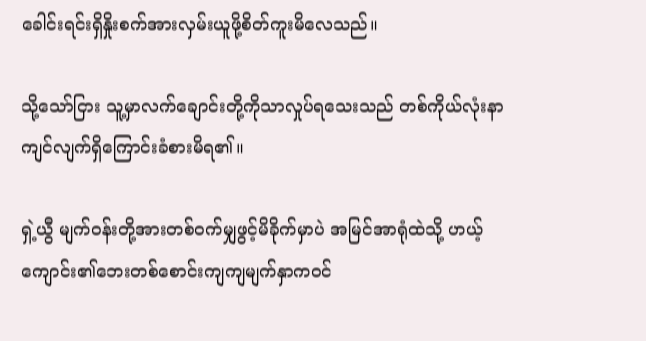ခေါင်းရင်းရှိနှိုးစက်အားလှမ်းယူဖို့စိတ်ကူးမိလေသည်။

သို့သော်ငြား သူ့မှာလက်ချောင်းတို့ကိုသာလှုပ်ရသေးသည် တစ်ကိုယ်လုံးနာကျင်လျက်ရှိကြောင်းခံစားမိရ၏။

ရှဲ့ယွီ မျက်ဝန်းတို့အားတစ်ဝက်မျှဖွင့်မိခိုက်မှာပဲ အမြင်အာရုံထဲသို့ ဟယ့်ကျောင်း၏ဘေးတစ်စောင်းကျကျမျက်နှာကဝင်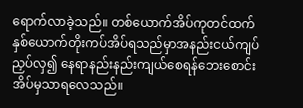ရောက်လာခဲ့သည်။ တစ်ယောက်အိပ်ကုတင်ထက် နှစ်ယောက်တိုးကပ်အိပ်ရသည်မှာအနည်းငယ်ကျပ်ညှပ်လှ၍ နေရာနည်းနည်းကျယ်စေရန်ဘေးစောင်းအိပ်မှသာရလေသည်။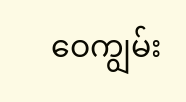ဝေကျွမ်း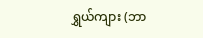ရွှယ်ကျား (ဘာ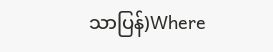သာပြန်)Where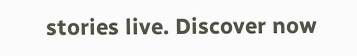stories live. Discover now